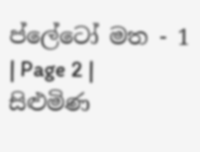ප්ලේටෝ මත - 1 | Page 2 | සිළුමිණ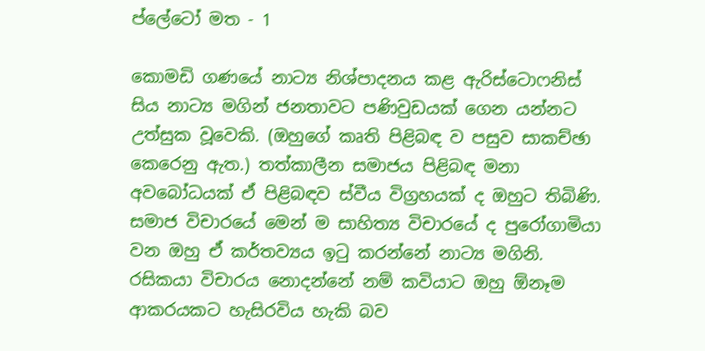ප්ලේටෝ මත - 1

කොමඩි ගණයේ නාට්‍ය නිශ්පාදනය කළ ඇරිස්ටොෆනිස් සිය නාට්‍ය මගින් ජනතාවට පණිවුඩයක් ගෙන යන්නට උත්සුක වූවෙකි. (ඔහුගේ කෘති පිළිබඳ ව පසුව සාකච්ඡා කෙරෙනු ඇත.) තත්කාලීන සමාජය පිළිබඳ මනා අවබෝධයක් ඒ පිළිබඳව ස්වීය විග්‍රහයක් ද ඔහුට තිබිණි. සමාජ විචාරයේ මෙන් ම සාහිත්‍ය විචාරයේ ද පුරෝගාමියා වන ඔහු ඒ කර්තව්‍යය ඉටු කරන්නේ නාට්‍ය මගිනි. රසිකයා විචාරය නොදන්නේ නම් කවියාට ඔහු ඕනෑම ආකරයකට හැසිරවිය හැකි බව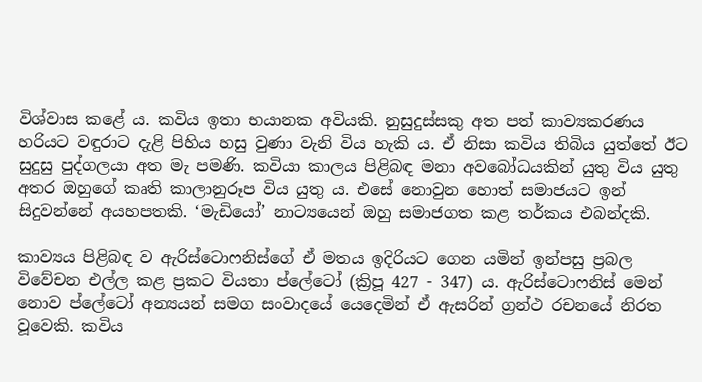විශ්වාස කළේ ය. කවිය ඉතා භයානක අවියකි. නුසුදුස්සකු අත පත් කාව්‍යකරණය හරියට වඳුරාට දැළි පිහිය හසු වුණා වැනි විය හැකි ය. ඒ නිසා කවිය තිබිය යුත්තේ ඊට සුදුසු පුද්ගලයා අත මැ පමණි. කවියා කාලය පිළිබඳ මනා අවබෝධයකින් යුතු විය යුතු අතර ඔහුගේ කෘති කාලානුරූප විය යුතු ය. එසේ නොවුන හොත් සමාජයට ඉන් සිදුවන්නේ අයහපතකි. ‘මැඩියෝ’ නාට්‍යයෙන් ඔහු සමාජගත කළ තර්කය එබන්දකි.

කාව්‍යය පිළිබඳ ව ඇරිස්ටොෆනිස්ගේ ඒ මතය ඉදිරියට ගෙන යමින් ඉන්පසු ප්‍රබල විවේචන එල්ල කළ ප්‍රකට වියතා ප්ලේටෝ (ක්‍රිපූ 427 - 347) ය. ඇරිස්ටොෆනිස් මෙන් නොව ප්ලේටෝ අන්‍යයන් සමග සංවාදයේ යෙදෙමින් ඒ ඇසරින් ග්‍රන්ථ රචනයේ නිරත වූවෙකි. කවිය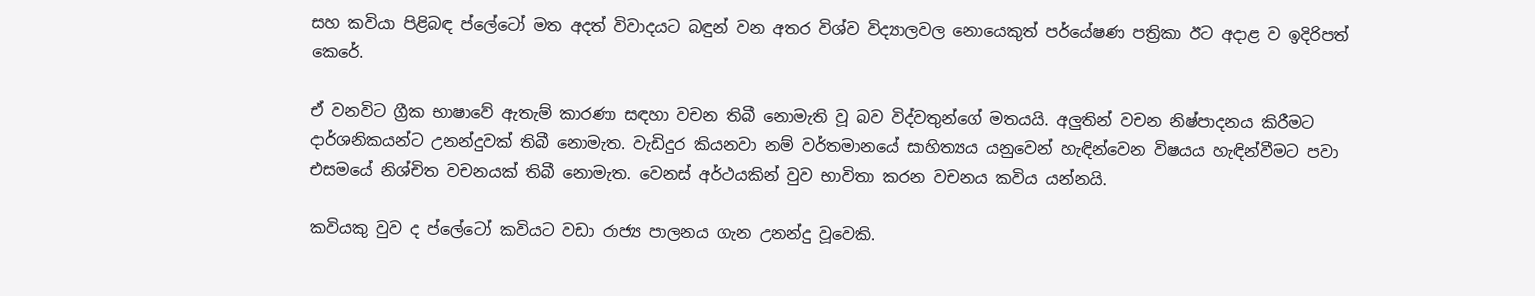සහ කවියා පිළිබඳ ප්ලේටෝ මත අදත් විවාදයට බඳුන් වන අතර විශ්ව විද්‍යාලවල නොයෙකුත් පර්යේෂණ පත්‍රිකා ඊට අදාළ ව ඉදිරිපත් කෙරේ.

ඒ වනවිට ග්‍රීක භාෂාවේ ඇතැම් කාරණා සඳහා වචන තිබී නොමැති වූ බව විද්වතුන්ගේ මතයයි. අලුතින් වචන නිෂ්පාදනය කිරීමට දාර්ශනිකයන්ට උනන්දුවක් තිබී නොමැත. වැඩිදුර කියනවා නම් වර්තමානයේ සාහිත්‍යය යනුවෙන් හැඳින්වෙන විෂයය හැඳින්වීමට පවා එසමයේ නිශ්චිත වචනයක් තිබී නොමැත. වෙනස් අර්ථයකින් වුව භාවිතා කරන වචනය කවිය යන්නයි.

කවියකු වුව ද ප්ලේටෝ කවියට වඩා රාජ්‍ය පාලනය ගැන උනන්දු වූවෙකි.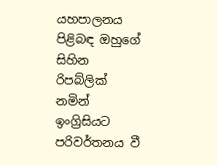යහපාලනය පිළිබඳ ඔහුගේ සිහින රිපබ්ලික් නමින් ඉංග්‍රිසියට පරිවර්තනය වී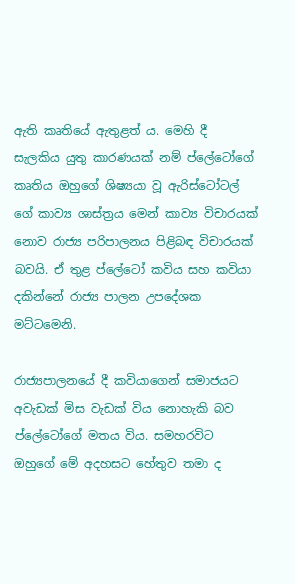ඇති කෘතියේ ඇතුළත් ය. මෙහි දී සැලකිය යුතු කාරණයක් නම් ප්ලේටෝගේ කෘතිය ඔහුගේ ශිෂ්‍යයා වූ ඇරිස්ටෝටල් ගේ කාව්‍ය ශාස්ත්‍රය මෙන් කාව්‍ය විචාරයක් නොව රාජ්‍ය පරිපාලනය පිළිබඳ විචාරයක් බවයි. ඒ තුළ ප්ලේටෝ කවිය සහ කවියා දකින්නේ රාජ්‍ය පාලන උපදේශක මට්ටමෙනි.

රාජ්‍යපාලනයේ දී කවියාගෙන් සමාජයට අවැඩක් මිස වැඩක් විය නොහැකි බව ප්ලේටෝගේ මතය විය. සමහරවිට ඔහුගේ මේ අදහසට හේතුව තමා ද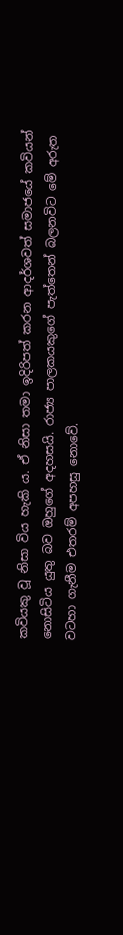කවියකු වූ නිසා විය හැකි ය. ඒ නිසා තමා ඉදිරිපත් කරන ආදර්ශවත් සමාජයේ කවියන් නොසිටිය යුතු බව ඔහුගේ අදහසයි. රාජ්‍ය පාලකයකුගේ පැත්තෙන් බලනවිට මේ අරුත වටහා ගැනීම එතරම් අපහසු නොවේ.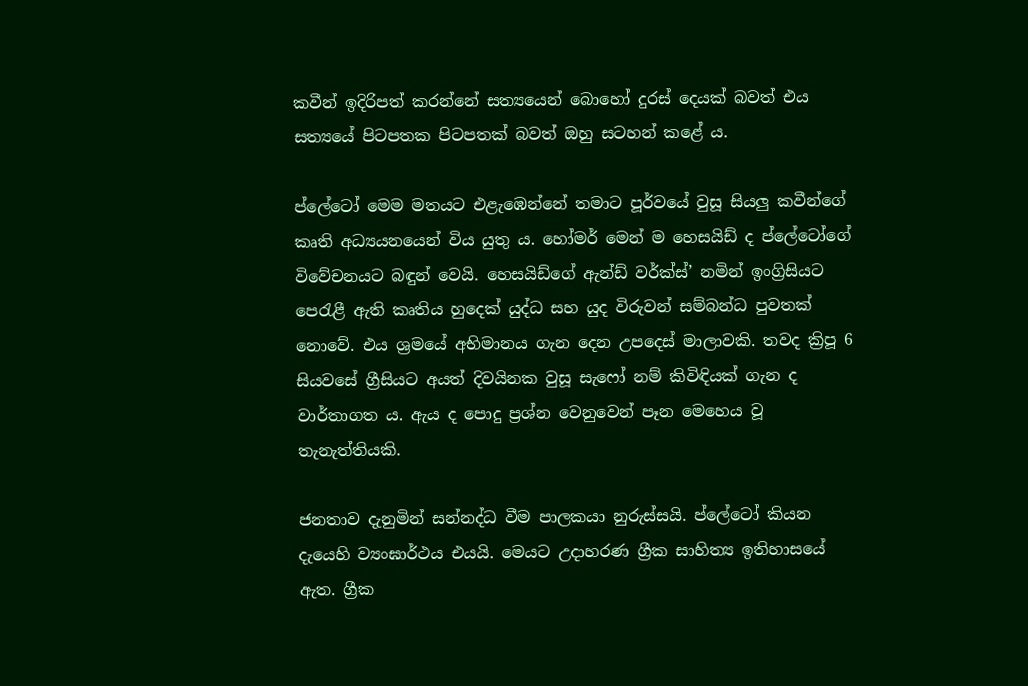කවීන් ඉදිරිපත් කරන්නේ සත්‍යයෙන් බොහෝ දුරස් දෙයක් බවත් එය සත්‍යයේ පිටපතක පිටපතක් බවත් ඔහු සටහන් කළේ ය.

ප්ලේටෝ මෙම මතයට එළැඹෙන්නේ තමාට පූර්වයේ වුසූ සියලු කවීන්ගේ කෘති අධ්‍යයනයෙන් විය යුතු ය. හෝමර් මෙන් ම හෙසයිඩ් ද ප්ලේටෝගේ විවේචනයට බඳුන් වෙයි. හෙසයිඩ්ගේ ඇන්ඩ් වර්ක්ස්’ නමින් ඉංග්‍රිසියට පෙරැළී ඇති කෘතිය හුදෙක් යුද්ධ සහ යුද විරුවන් සම්බන්ධ පුවතක් නොවේ. එය ශ්‍රමයේ අභිමානය ගැන දෙන උපදෙස් මාලාවකි. තවද ක්‍රිපූ 6 සියවසේ ග්‍රීසියට අයත් දිවයිනක වුසූ සැෆෝ නම් කිවිඳියක් ගැන ද වාර්තාගත ය. ඇය ද පොදු ප්‍රශ්න වෙනුවෙන් පෑන මෙහෙය වූ තැනැත්තියකි.

ජනතාව දැනුමින් සන්නද්ධ වීම පාලකයා නුරුස්සයි. ප්ලේටෝ කියන දැයෙහි ව්‍යංඝාර්ථය එයයි. මෙයට උදාහරණ ග්‍රීක සාහිත්‍ය ඉතිහාසයේ ඇත. ග්‍රීක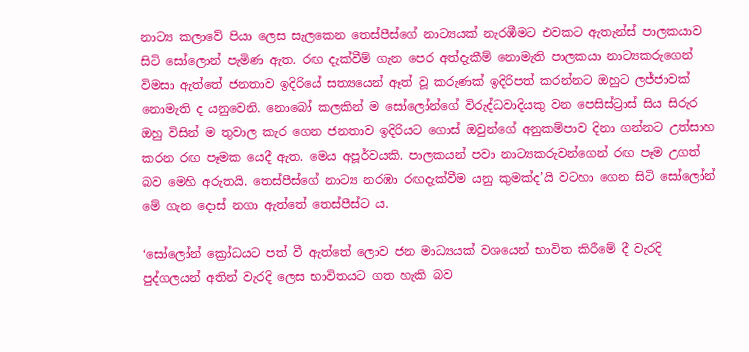නාට්‍ය කලාවේ පියා ලෙස සැලකෙන තෙස්පීස්ගේ නාට්‍යයක් නැරඹීමට එවකට ඇතැන්ස් පාලකයාව සිටි සෝලොන් පැමිණ ඇත. රඟ දැක්වීම් ගැන පෙර අත්දැකීම් නොමැති පාලකයා නාට්‍යකරුගෙන් විමසා ඇත්තේ ජනතාව ඉදිරියේ සත්‍යයෙන් ඈත් වූ කරුණක් ඉදිරිපත් කරන්නට ඔහුට ලජ්ජාවක් නොමැති ද යනුවෙනි. නොබෝ කලකින් ම සෝලෝන්ගේ විරුද්ධවාදියකු වන පෙසිස්ට්‍රාස් සිය සිරුර ඔහු විසින් ම තුවාල කැර ගෙන ජනතාව ඉදිරියට ගොස් ඔවුන්ගේ අනුකම්පාව දිනා ගන්නට උත්සාහ කරන රඟ පෑමක යෙදී ඇත. මෙය අපූර්වයකි. පාලකයන් පවා නාට්‍යකරුවන්ගෙන් රඟ පෑම උගත් බව මෙහි අරුතයි. තෙස්පීස්ගේ නාට්‍ය නරඹා රඟදැක්වීම යනු කුමක්ද’යි වටහා ගෙන සිටි සෝලෝන් මේ ගැන දොස් නගා ඇත්තේ තෙස්පීස්ට ය.

‘සෝලෝන් ක්‍රෝධයට පත් වී ඇත්තේ ලොව ජන මාධ්‍යයක් වශයෙන් භාවිත කිරීමේ දී වැරදි පුද්ගලයන් අතින් වැරදි ලෙස භාවිතයට ගත හැකි බව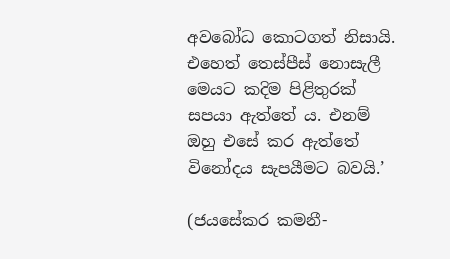අවබෝධ කොටගත් නිසායි. එහෙත් තෙස්පීස් නොසැලී මෙයට කදිම පිළිතුරක් සපයා ඇත්තේ ය. එනම් ඔහු එසේ කර ඇත්තේ විනෝදය සැපයීමට බවයි.’

(ජයසේකර කමනී-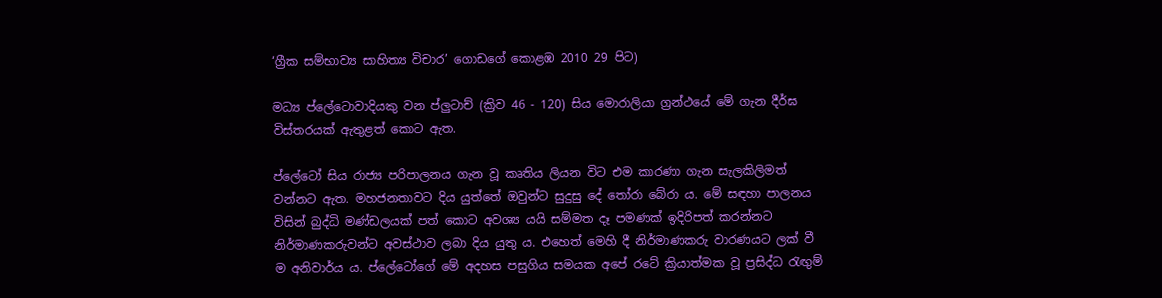‘ග්‍රීක සම්භාව්‍ය සාහිත්‍ය විචාර’ ගොඩගේ කොළඹ 2010 29 පිට)

මධ්‍ය ප්ලේටොවාදියකු වන ප්ලුටාච් (ක්‍රිව 46 - 120) සිය මොරාලියා ග්‍රන්ථයේ මේ ගැන දීර්ඝ විස්තරයක් ඇතුළත් කොට ඇත.

ප්ලේටෝ සිය රාජ්‍ය පරිපාලනය ගැන වූ කෘතිය ලියන විට එම කාරණා ගැන සැලකිලිමත් වන්නට ඇත. මහජනතාවට දිය යුත්තේ ඔවුන්ට සුදුසු දේ තෝරා බේරා ය. මේ සඳහා පාලනය විසින් බුද්ධි මණ්ඩලයක් පත් කොට අවශ්‍ය යයි සම්මත දෑ පමණක් ඉදිරිපත් කරන්නට නිර්මාණකරුවන්ට අවස්ථාව ලබා දිය යුතු ය. එහෙත් මෙහි දී නිර්මාණකරු වාරණයට ලක් වී ම අනිවාර්ය ය. ප්ලේටෝගේ මේ අදහස පසුගිය සමයක අපේ රටේ ක්‍රියාත්මක වූ ප්‍රසිද්ධ රැඟුම්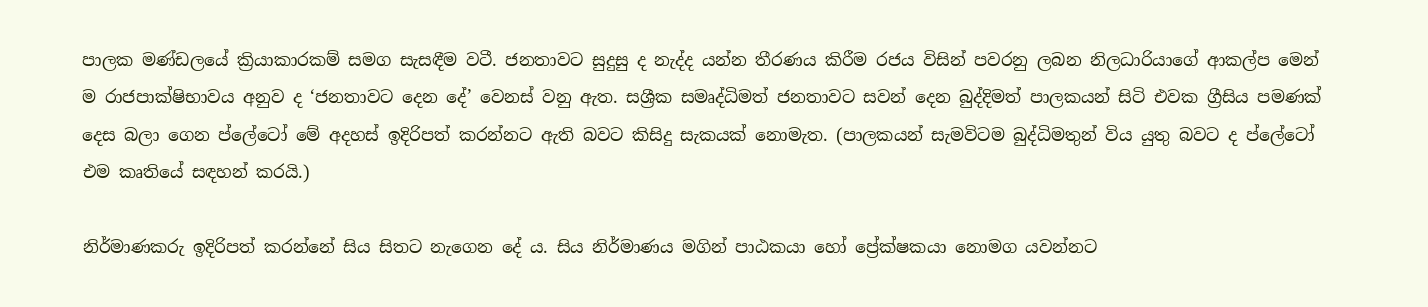පාලක මණ්ඩලයේ ක්‍රියාකාරකම් සමග සැසඳීම වටී. ජනතාවට සුදුසු ද නැද්ද යන්න තීරණය කිරීම රජය විසින් පවරනු ලබන නිලධාරියාගේ ආකල්ප මෙන් ම රාජපාක්ෂිභාවය අනුව ද ‘ජනතාවට දෙන දේ’ වෙනස් වනු ඇත. සශ්‍රීක සමෘද්ධිමත් ජනතාවට සවන් දෙන බුද්දිමත් පාලකයන් සිටි එවක ග්‍රීසිය පමණක් දෙස බලා ගෙන ප්ලේටෝ මේ අදහස් ඉදිරිපත් කරන්නට ඇති බවට කිසිදු සැකයක් නොමැත. (පාලකයන් සැමවිටම බුද්ධිමතුන් විය යුතු බවට ද ප්ලේටෝ එම කෘතියේ සඳහන් කරයි.)

නිර්මාණකරු ඉදිරිපත් කරන්නේ සිය සිතට නැගෙන දේ ය. සිය නිර්මාණය මගින් පාඨකයා හෝ ප්‍රේක්ෂකයා නොමග යවන්නට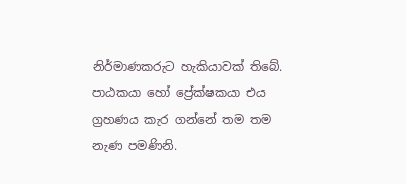නිර්මාණකරුට හැකියාවක් තිබේ. පාඨකයා හෝ ප්‍රේක්ෂකයා එය ග්‍රහණය කැර ගන්නේ තම තම නැණ පමණිනි.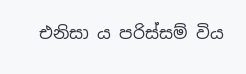එනිසා ය පරිස්සම් විය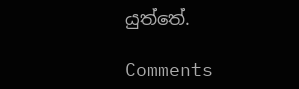යුත්තේ.

Comments